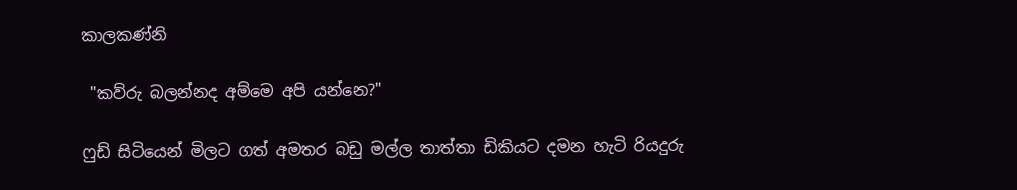කාලකණ්නි

 "කව්රු බලන්නද අම්මෙ අපි යන්නෙ?"

ෆුඩ් සිටියෙන් මිලට ගත් අමතර බඩු මල්ල තාත්තා ඩිකියට දමන හැටි රියදුරු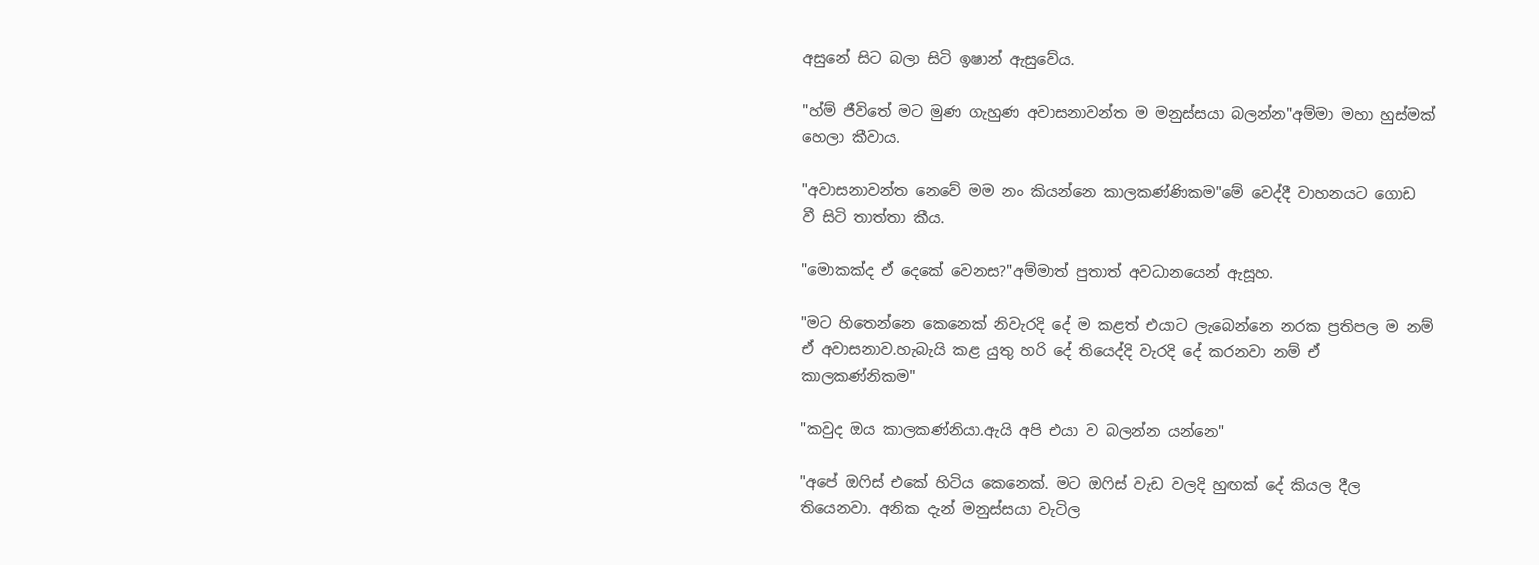අසුනේ සිට බලා සිටි ඉෂාන් ඇසුවේය.

"හ්ම් ජීවිතේ මට මුණ ගැහුණ අවාසනාවන්ත ම මනුස්සයා බලන්න"අම්මා මහා හුස්මක් හෙලා කීවාය.

"අවාසනාවන්ත නෙවේ මම නං කියන්නෙ කාලකණ්ණිකම"මේ වෙද්දී වාහනයට ගොඩ වී සිටි තාත්තා කීය.

"මොකක්ද ඒ දෙකේ වෙනස?"අම්මාත් පුතාත් අවධානයෙන් ඇසූහ.

"මට හිතෙන්නෙ කෙනෙක් නිවැරදි දේ ම කළත් එයාට ලැබෙන්නෙ නරක ප්‍රතිපල ම නම් ඒ අවාසනාව.හැබැයි කළ යුතු හරි දේ තියෙද්දි වැරදි දේ කරනවා නම් ඒ කාලකණ්නිකම"

"කවුද ඔය කාලකණ්නියා.ඇයි අපි එයා ව බලන්න යන්නෙ"

"අපේ ඔෆිස් එකේ හිටිය කෙනෙක්. මට ඔෆිස් වැඩ වලදි හුඟක් දේ කියල දීල තියෙනවා. අනික දැන් මනුස්සයා වැටිල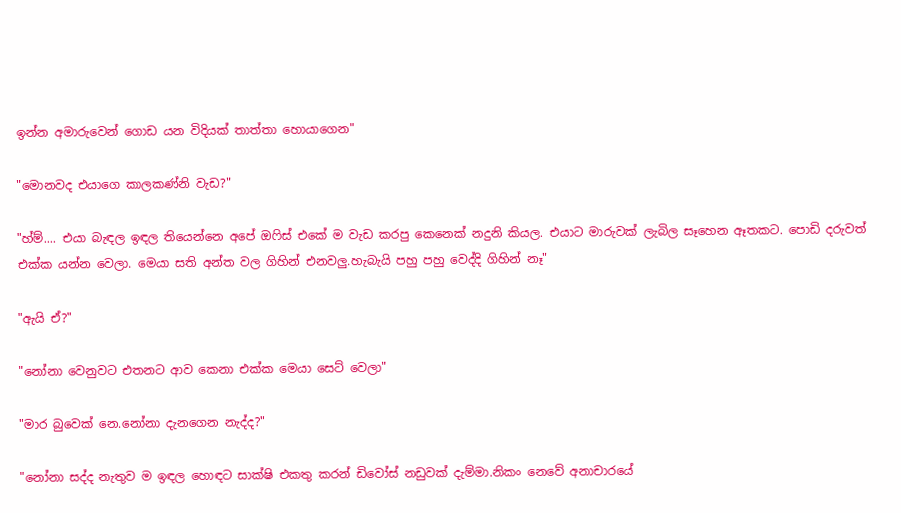ඉන්න අමාරුවෙන් ගොඩ යන විදියක් තාත්තා හොයාගෙන"

"මොනවද එයාගෙ කාලකණ්නි වැඩ?"

"හ්ම්.... එයා බැඳල ඉඳල තියෙන්නෙ අපේ ඔෆිස් එකේ ම වැඩ කරපු කෙනෙක් නදුනි කියල. එයාට මාරුවක් ලැබිල සෑහෙන ඈතකට. පොඩි දරුවත් එක්ක යන්න වෙලා. මෙයා සති අන්ත වල ගිහින් එනවලු.හැබැයි පහු පහු වෙද්දි ගිහින් නෑ"

"ඇයි ඒ?"

"නෝනා වෙනුවට එතනට ආව කෙනා එක්ක මෙයා සෙට් වෙලා"

"මාර බුවෙක් නෙ.නෝනා දැනගෙන නැද්ද?"

"නෝනා සද්ද නැතුව ම ඉඳල හොඳට සාක්ෂි එකතු කරන් ඩිවෝස් නඩුවක් දැම්මා.නිකං නෙවේ අනාචාරයේ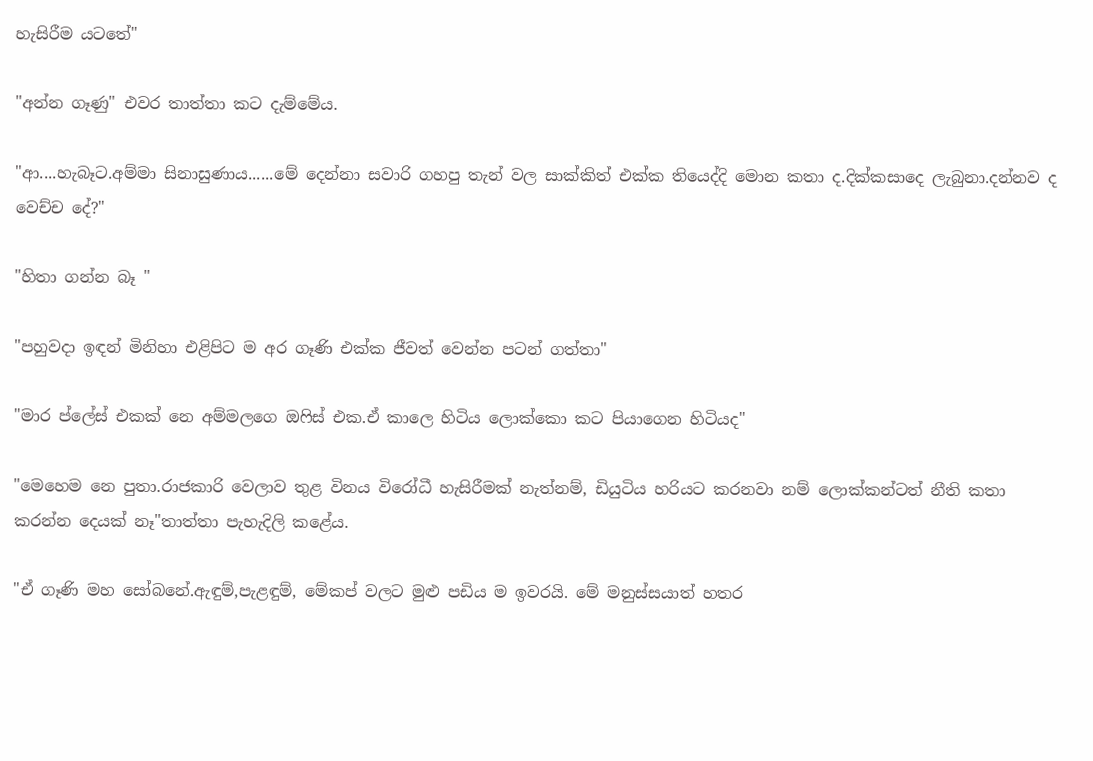හැසිරීම යටතේ"

"අන්න ගෑණු" එවර තාත්තා කට දැම්මේය.

"ආ....හැබෑට.අම්මා සිනාසුණාය......මේ දෙන්නා සවාරි ගහපු තැන් වල සාක්කිත් එක්ක තියෙද්දි මොන කතා ද.දික්කසාදෙ ලැබුනා.දන්නව ද වෙච්ච දේ?"

"හිතා ගන්න බෑ "

"පහුවදා ඉඳන් මිනිහා එළිපිට ම අර ගෑණි එක්ක ජීවත් වෙන්න පටන් ගත්තා"

"මාර ප්ලේස් එකක් නෙ අම්මලගෙ ඔෆිස් එක.ඒ කාලෙ හිටිය ලොක්කො කට පියාගෙන හිටියද"

"මෙහෙම නෙ පුතා.රාජකාරි වෙලාව තුළ විනය විරෝධී හැසිරීමක් නැත්නම්, ඩියුටිය හරියට කරනවා නම් ලොක්කන්ටත් නීති කතා කරන්න දෙයක් නෑ"තාත්තා පැහැදිලි කළේය.

"ඒ ගෑණි මහ සෝබනේ.ඇඳුම්,පැළඳුම්, මේකප් වලට මුළු පඩිය ම ඉවරයි. මේ මනුස්සයාත් හතර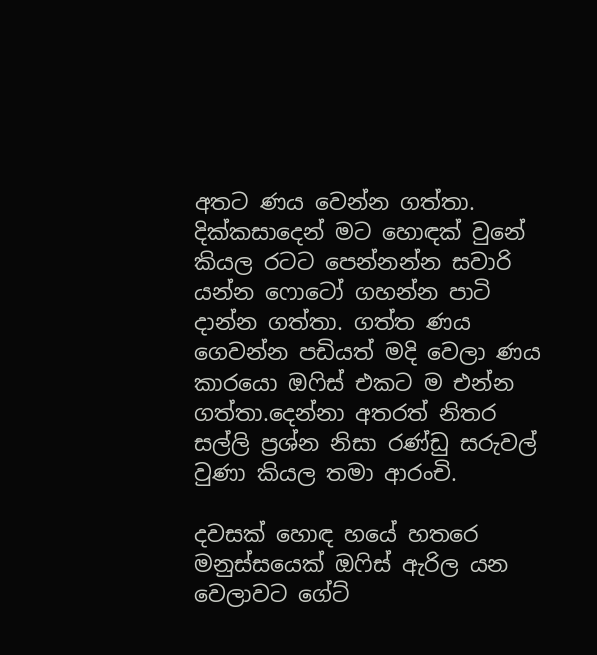අතට ණය වෙන්න ගත්තා. දික්කසාදෙන් මට හොඳක් වුනේ කියල රටට පෙන්නන්න සවාරි යන්න ෆොටෝ ගහන්න පාටි දාන්න ගත්තා. ගත්ත ණය ගෙවන්න පඩියත් මදි වෙලා ණය කාරයො ඔෆිස් එකට ම එන්න ගත්තා.දෙන්නා අතරත් නිතර සල්ලි ප්‍රශ්න නිසා රණ්ඩු සරුවල් වුණා කියල තමා ආරංචි.

දවසක් හොඳ හයේ හතරෙ මනුස්සයෙක් ඔෆිස් ඇරිල යන වෙලාවට ගේට්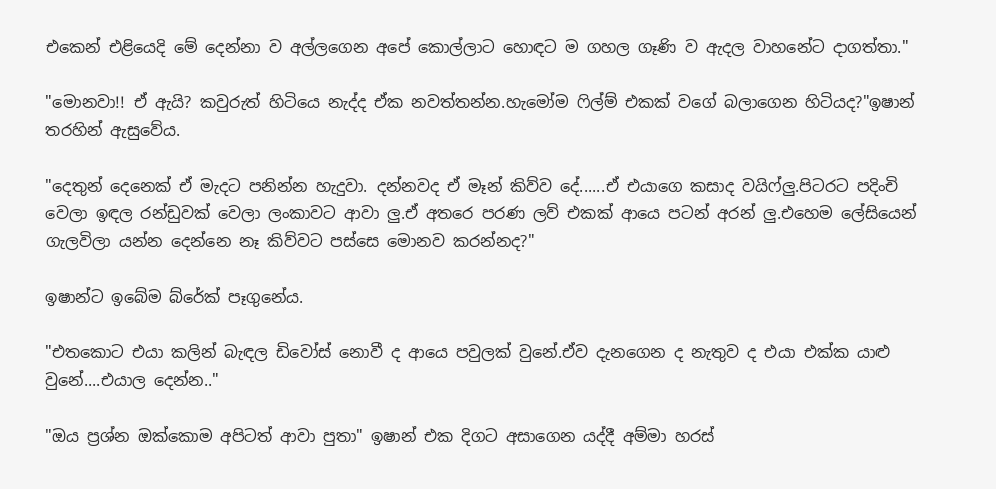එකෙන් එළියෙදි මේ දෙන්නා ව අල්ලගෙන අපේ කොල්ලාට හොඳට ම ගහල ගෑණි ව ඇදල වාහනේට දාගත්තා."

"මොනවා!! ඒ ඇයි? කවුරුත් හිටියෙ නැද්ද ඒක නවත්තන්න.හැමෝම ෆිල්ම් එකක් වගේ බලාගෙන හිටියද?"ඉෂාන් තරහින් ඇසුවේය.

"දෙතුන් දෙනෙක් ඒ මැදට පනින්න හැදුවා. දන්නවද ඒ මෑන් කිව්ව දේ......ඒ එයාගෙ කසාද වයිෆ්ලු.පිටරට පදිංචි වෙලා ඉඳල රන්ඩුවක් වෙලා ලංකාවට ආවා ලු.ඒ අතරෙ පරණ ලව් එකක් ආයෙ පටන් අරන් ලු.එහෙම ලේසියෙන් ගැලවිලා යන්න දෙන්නෙ නෑ කිව්වට පස්සෙ මොනව කරන්නද?"

ඉෂාන්ට ඉබේම බ්රේක් පෑගුනේය.

"එතකොට එයා කලින් බැඳල ඩිවෝස් නොවී ද ආයෙ පවුලක් වුනේ.ඒව දැනගෙන ද නැතුව ද එයා එක්ක යාළු වුනේ....එයාල දෙන්න.."

"ඔය ප්‍රශ්න ඔක්කොම අපිටත් ආවා පුතා" ඉෂාන් එක දිගට අසාගෙන යද්දී අම්මා හරස්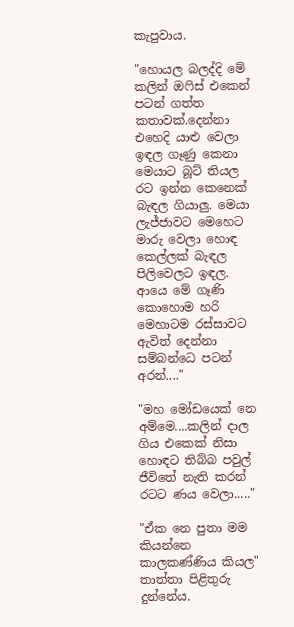කැපුවාය.

"හොයල බලද්දි මේ කලින් ඔෆිස් එකෙන් පටන් ගත්ත කතාවක්.දෙන්නා එහෙදි යාළු වෙලා ඉඳල ගෑණු කෙනා මෙයාට බූට් තියල රට ඉන්න කෙනෙක් බැඳල ගියාලු. මෙයා ලැජ්ජාවට මෙහෙට මාරු වෙලා හොඳ  කෙල්ලක් බැඳල පිලිවෙලට ඉඳල. ආයෙ මේ ගෑණි කොහොම හරි මෙහාටම රස්සාවට ඇවිත් දෙන්නා සම්බන්ධෙ පටන් අරන්...."

"මහ මෝඩයෙක් නෙ අම්මෙ....කලින් දාල ගිය එකෙක් නිසා හොඳට තිබ්බ පවුල් ජීවිතේ නැති කරන් රටට ණය වෙලා....."

"ඒක නෙ පුතා මම කියන්නෙ කාලකණ්ණිය කියල" තාත්තා පිළිතුරු දුන්නේය.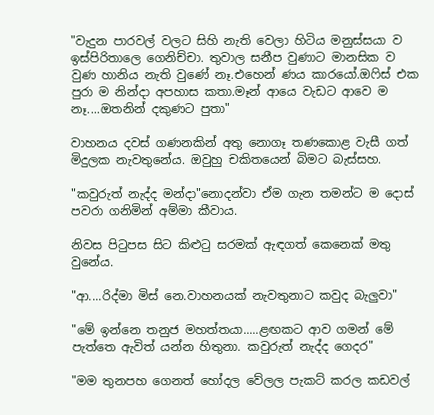"වැදුන පාරවල් වලට සිහි නැති වෙලා හිටිය මනුස්සයා ව ඉස්පිරිතාලෙ ගෙනිච්චා. තුවාල සනීප වුණාට මානසික ව වුණ හානිය නැති වුණේ නෑ.එහෙන් ණය කාරයෝ.ඔෆිස් එක පුරා ම නින්දා අපහාස කතා.මෑන් ආයෙ වැඩට ආවෙ ම නෑ....ඔතනින් දකුණට පුතා"

වාහනය දවස් ගණනකින් අතු නොගෑ තණකොළ වැසී ගත් මිදුලක නැවතුනේය. ඔවුහු චකිතයෙන් බිමට බැස්සහ.

"කවුරුත් නැද්ද මන්දා"නොදන්වා ඒම ගැන තමන්ට ම දොස් පවරා ගනිමින් අම්මා කීවාය.

නිවස පිටුපස සිට කිළුටු සරමක් ඇඳගත් කෙනෙක් මතු වුනේය.

"ආ....රිද්මා මිස් නෙ.වාහනයක් නැවතුනාට කවුද බැලුවා"

"මේ ඉන්නෙ තනුජ මහත්තයා.....ළඟකට ආව ගමන් මේ පැත්තෙ ඇවිත් යන්න හිතුනා. කවුරුත් නැද්ද ගෙදර"

"මම තුනපහ ගෙනත් හෝදල වේලල පැකට් කරල කඩවල්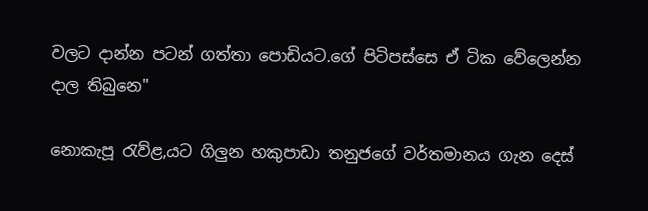වලට දාන්න පටන් ගත්තා පොඩියට.ගේ පිටිපස්සෙ ඒ ටික වේලෙන්න දාල තිබුනෙ"

නොකැපූ රැව්ළ,යට ගිලුන හකුපාඩා තනුජගේ වර්තමානය ගැන දෙස්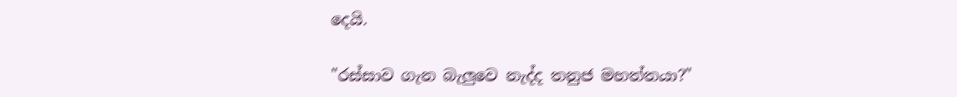දෙයි.

"රස්සාව ගැන බැලුවෙ නැද්ද තනුජ මහත්තයා?"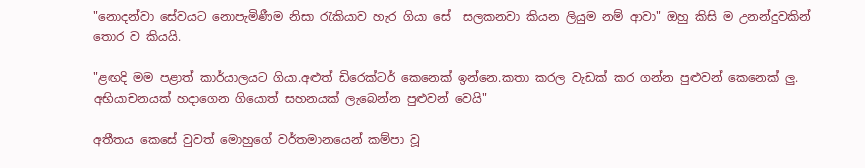"නොදන්වා සේවයට නොපැමිණීම නිසා රැකියාව හැර ගියා සේ  සලකනවා කියන ලියුම නම් ආවා" ඔහු කිසි ම උනන්දුවකින් තොර ව කියයි.

"ළඟදි මම පළාත් කාර්යාලයට ගියා.අළුත් ඩිරෙක්ටර් කෙනෙක් ඉන්නෙ.කතා කරල වැඩක් කර ගන්න පුළුවන් කෙනෙක් ලු. අභියාචනයක් හදාගෙන ගියොත් සහනයක් ලැබෙන්න පුළුවන් වෙයි"

අතීතය කෙසේ වුවත් මොහුගේ වර්තමානයෙන් කම්පා වූ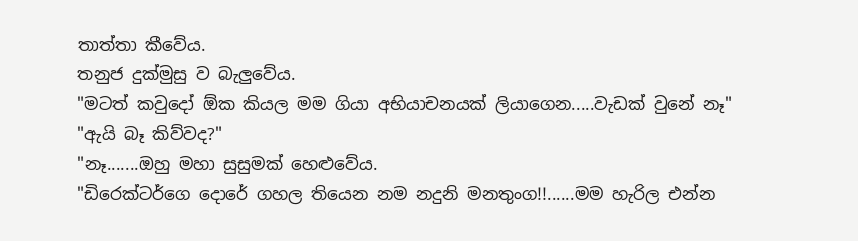තාත්තා කීවේය.
තනුජ දුක්මුසු ව බැලුවේය.
"මටත් කවුදෝ ඕක කියල මම ගියා අභියාචනයක් ලියාගෙන.....වැඩක් වුනේ නෑ"
"ඇයි බෑ කිව්වද?"
"නෑ.......ඔහු මහා සුසුමක් හෙළුවේය.
"ඩිරෙක්ටර්ගෙ දොරේ ගහල තියෙන නම නදුනි මනතුංග!!......මම හැරිල එන්න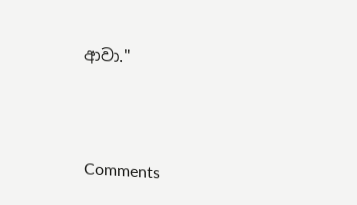ආවා."



Comments